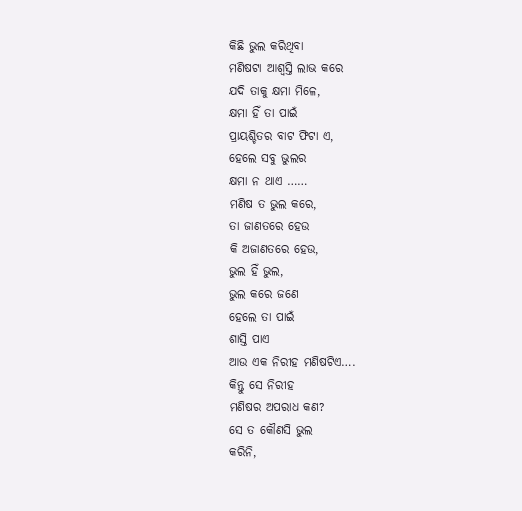କିଛି ଭୁଲ କରିଥିବା
ମଣିଷଟା ଆଶ୍ବସ୍ତି ଲାଭ କରେ
ଯଦି ତାକୁ କ୍ଷମା ମିଳେ,
କ୍ଷମା ହିଁ ତା ପାଇଁ
ପ୍ରାୟଶ୍ଚିତର ବାଟ ଫିଟା ଏ,
ହେଲେ ସବୁ ଭୁଲର
କ୍ଷମା ନ ଥାଏ ……
ମଣିଷ ତ ଭୁଲ କରେ,
ତା ଜାଣତରେ ହେଉ
କି ଅଜାଣତରେ ହେଉ,
ଭୁଲ ହିଁ ଭୁଲ,
ଭୁଲ କରେ ଜଣେ
ହେଲେ ତା ପାଇଁ
ଶାସ୍ତି ପାଏ
ଆଉ ଏକ ନିରୀହ ମଣିଷଟିଏ….
କିନ୍ତୁ ସେ ନିରୀହ
ମଣିଷର ଅପରାଧ କଣ?
ସେ ତ କୌଣସି ଭୁଲ
କରିନି,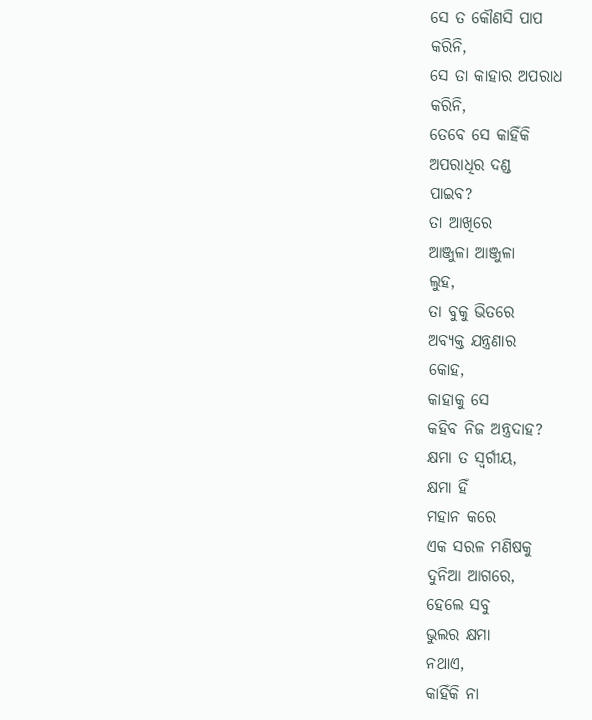ସେ ତ କୌଣସି ପାପ
କରିନି,
ସେ ତା କାହାର ଅପରାଧ
କରିନି,
ତେବେ ସେ କାହିଁକି
ଅପରାଧିର ଦଣ୍ଡ
ପାଇବ?
ତା ଆଖିରେ
ଆଞ୍ଜୁଳା ଆଞ୍ଜୁଳା
ଲୁହ,
ତା ବୁକୁ ଭିତରେ
ଅବ୍ୟକ୍ତ ଯନ୍ତ୍ରଣାର
କୋହ,
କାହାକୁ ସେ
କହିବ ନିଜ ଅନ୍ତ୍ରଦାହ?
କ୍ଷମା ତ ସ୍ବର୍ଗୀୟ,
କ୍ଷମା ହିଁ
ମହାନ କରେ
ଏକ ସରଳ ମଣିଷକୁ
ଦୁନିଆ ଆଗରେ,
ହେଲେ ସବୁ
ଭୁଲର କ୍ଷମା
ନଥାଏ,
କାହିଁକି ନା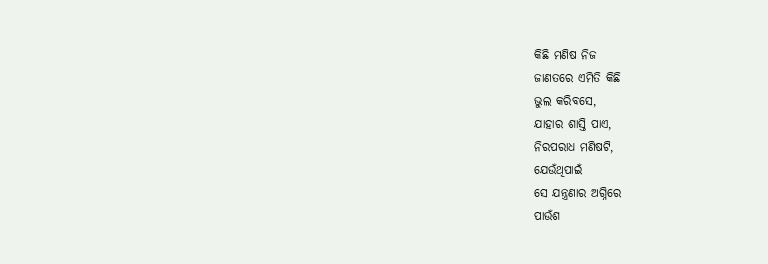କିଛି ମଣିଷ ନିଜ
ଜାଣତରେ ଏମିତି କିଛି
ଭୁଲ କରିବସେ,
ଯାହାର ଶାସ୍ତି ପାଏ,
ନିରପରାଧ ମଣିଷଟି,
ଯେଉଁଥିପାଇଁ
ସେ ଯନ୍ତ୍ରଣାର ଅଗ୍ନିରେ
ପାଉଁଶ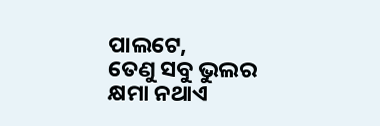ପାଲଟେ,
ତେଣୁ ସବୁ ଭୁଲର
କ୍ଷମା ନଥାଏ